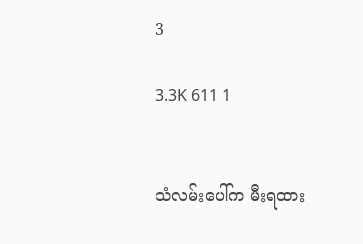3

3.3K 611 1


သံလမ်းပေါ်က မီးရထား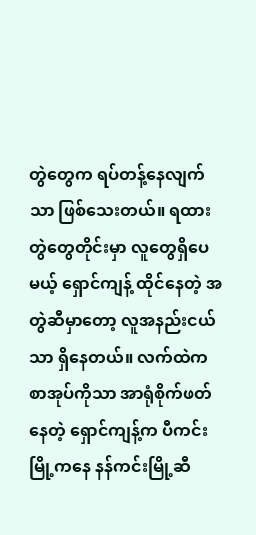တွဲတွေက ရပ်တန့်နေလျက်သာ ဖြစ်သေးတယ်။ ရထားတွဲတွေတိုင်းမှာ လူတွေရှိပေမယ့် ရှောင်ကျန့် ထိုင်နေတဲ့ အတွဲဆီမှာတော့ လူအနည်းငယ်သာ ရှိနေတယ်။ လက်ထဲက စာအုပ်ကိုသာ အာရုံစိုက်ဖတ်နေတဲ့ ရှောင်ကျန့်က ပီကင်းမြို့ကနေ နန်ကင်းမြို့ဆီ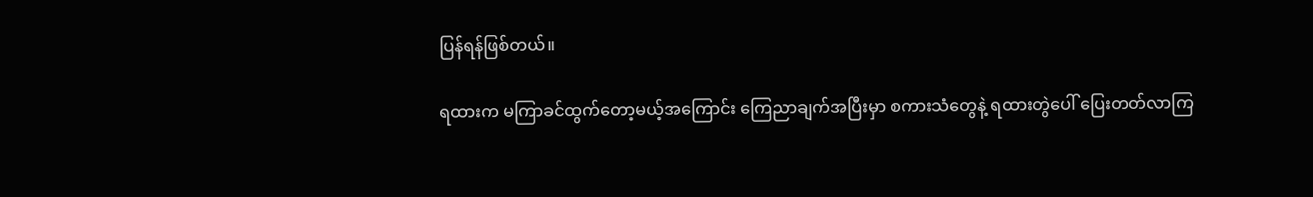ပြန်ရန်ဖြစ်တယ်။

ရထားက မကြာခင်ထွက်တော့မယ့်အကြောင်း ကြေညာချက်အပြီးမှာ စကားသံတွေနဲ့ ရထားတွဲပေါ် ပြေးတတ်လာကြ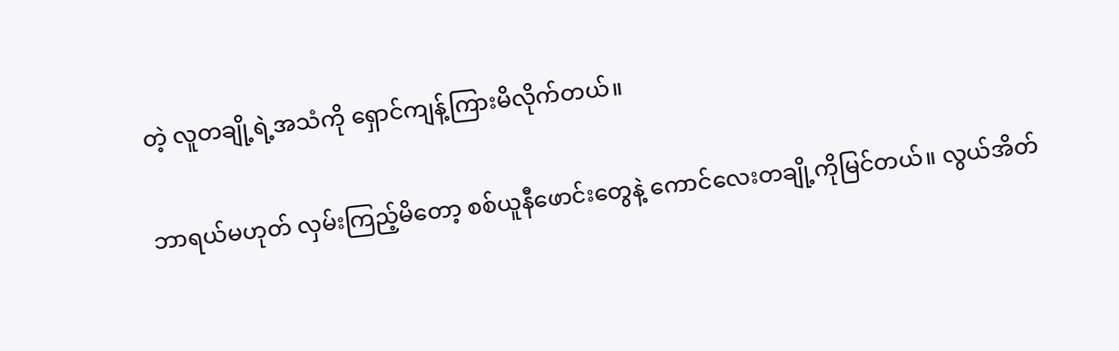တဲ့ လူတချို့ရဲ့အသံကို ရှောင်ကျန့်ကြားမိလိုက်တယ်။

ဘာရယ်မဟုတ် လှမ်းကြည့်မိတော့ စစ်ယူနီဖောင်းတွေနဲ့ ကောင်လေးတချို့ကိုမြင်တယ်။ လွယ်အိတ်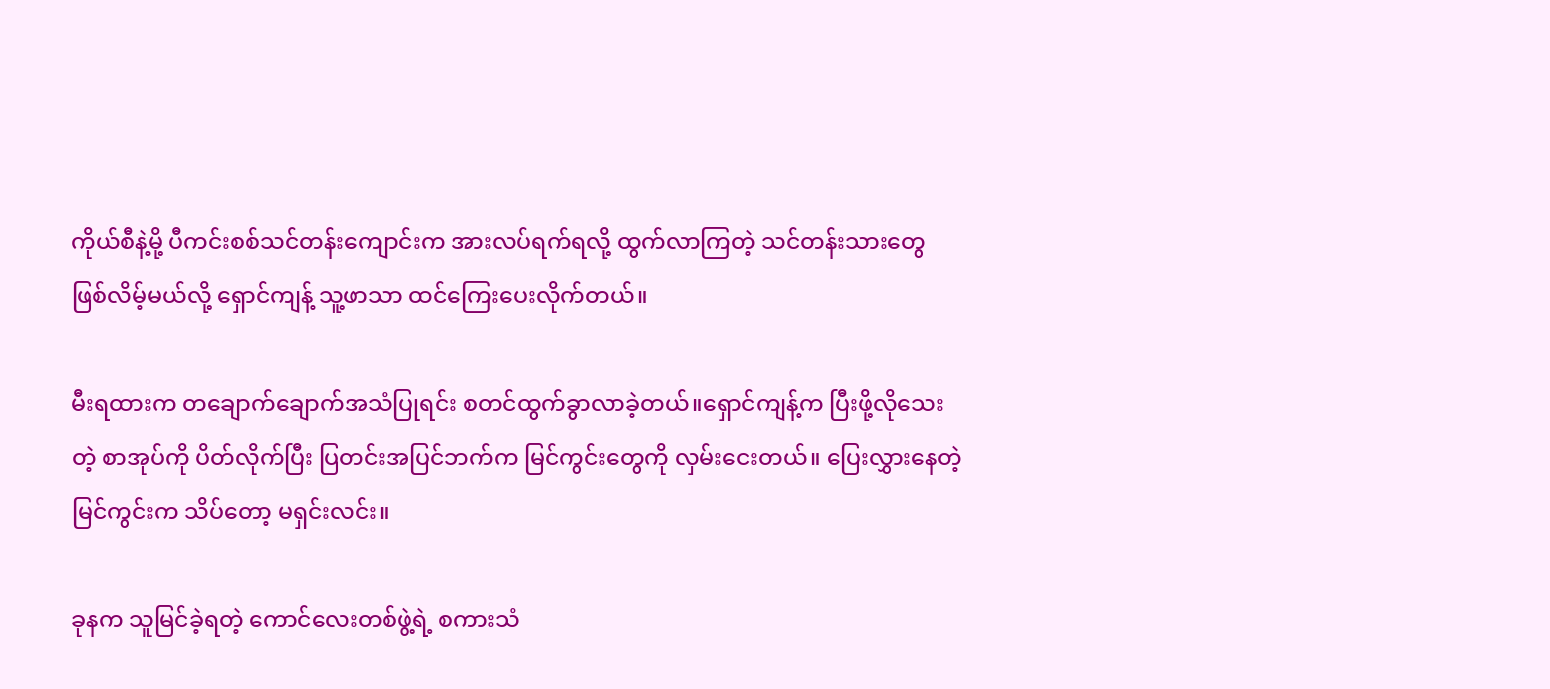ကိုယ်စီနဲ့မို့ ပီကင်းစစ်သင်တန်းကျောင်းက အားလပ်ရက်ရလို့ ထွက်လာကြတဲ့ သင်တန်းသားတွေ ဖြစ်လိမ့်မယ်လို့ ရှောင်ကျန့် သူ့ဖာသာ ထင်ကြေးပေးလိုက်တယ်။

မီးရထားက တချောက်ချောက်အသံပြုရင်း စတင်ထွက်ခွာလာခဲ့တယ်။ရှောင်ကျန့်က ပြီးဖို့လိုသေးတဲ့ စာအုပ်ကို ပိတ်လိုက်ပြီး ပြတင်းအပြင်ဘက်က မြင်ကွင်းတွေကို လှမ်းငေးတယ်။ ပြေးလွှားနေတဲ့ မြင်ကွင်းက သိပ်တော့ မရှင်းလင်း။

ခုနက သူမြင်ခဲ့ရတဲ့ ကောင်လေးတစ်ဖွဲ့ရဲ့ စကားသံ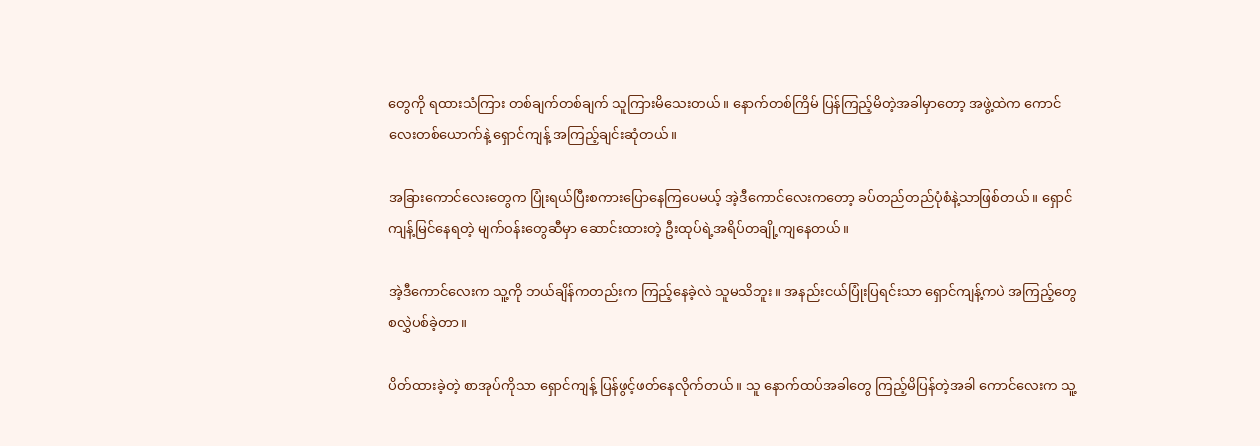တွေကို ရထားသံကြား တစ်ချက်တစ်ချက် သူကြားမိသေးတယ်။ နောက်တစ်ကြိမ် ပြန်ကြည့်မိတဲ့အခါမှာတော့ အဖွဲ့ထဲက ကောင်လေးတစ်ယောက်နဲ့ ရှောင်ကျန့် အကြည့်ချင်းဆုံတယ်။

အခြားကောင်လေးတွေက ပြုံးရယ်ပြီးစကားပြောနေကြပေမယ့် အဲ့ဒီကောင်လေးကတော့ ခပ်တည်တည်ပုံစံနဲ့သာဖြစ်တယ်။ ရှောင်ကျန့်မြင်နေရတဲ့ မျက်ဝန်းတွေဆီမှာ ဆောင်းထားတဲ့ ဦးထုပ်ရဲ့အရိပ်တချို့ကျနေတယ်။

အဲ့ဒီကောင်လေးက သူ့ကို ဘယ်ချိန်ကတည်းက ကြည့်နေခဲ့လဲ သူမသိဘူး။ အနည်းငယ်ပြုံးပြရင်းသာ ရှောင်ကျန့်ကပဲ အကြည့်တွေ စလွှဲပစ်ခဲ့တာ။

ပိတ်ထားခဲ့တဲ့ စာအုပ်ကိုသာ ရှောင်ကျန့် ပြန်ဖွင့်ဖတ်နေလိုက်တယ်။ သူ နောက်ထပ်အခါတွေ ကြည့်မိပြန်တဲ့အခါ ကောင်လေးက သူ့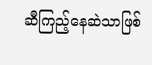ဆီကြည့်နေဆဲသာဖြစ်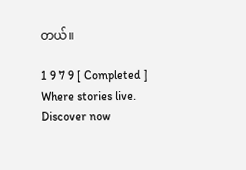တယ်။

1 9 7 9 [ Completed ] Where stories live. Discover now